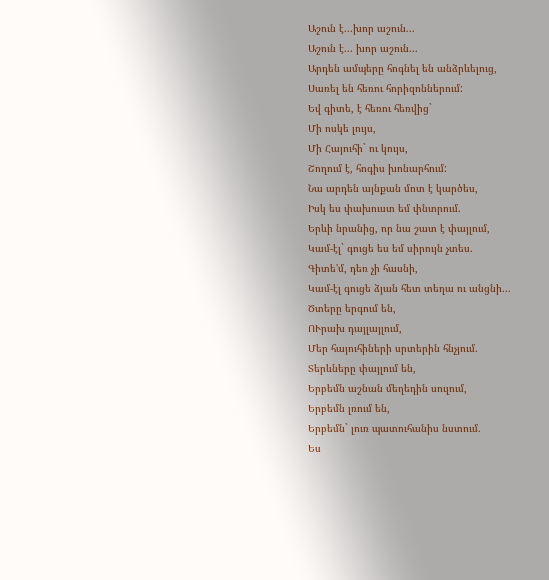Աշուն է...խոր աշուն...
Աշուն է... խոր աշուն...
Արդեն ամպերը հոգնել են անձրևելուց,
Սառել են հեռու հորիզոններում:
Եվ գիտե, է հեռու հեռվից`
Մի ոսկե լույս,
Մի Հայուհի` ու կույս,
Շողում է, հոգիս խոնարհում:
Նա արդեն այնքան մոտ է կարծես,
Իսկ ես փախուստ եմ փնտրում.
Երևի նրանից, որ նա շատ է փայլում,
Կամ-էլ` գուցե ես եմ սիրույն չտես.
Գիտե'մ, դեռ չի հասնի,
Կամ-էլ գուցե ձյան հետ տեղա ու անցնի...
Ծտերը երգում են,
ՈՒրախ դայլայլում,
Մեր հայուհիների սրտերին հնչյում.
Տերևները փայլում են,
Երբեմն աշնան մեղեդին սուլում,
Երբեմն լռում են,
Երբեմն` լուռ պատուհանիս նստում.
Ես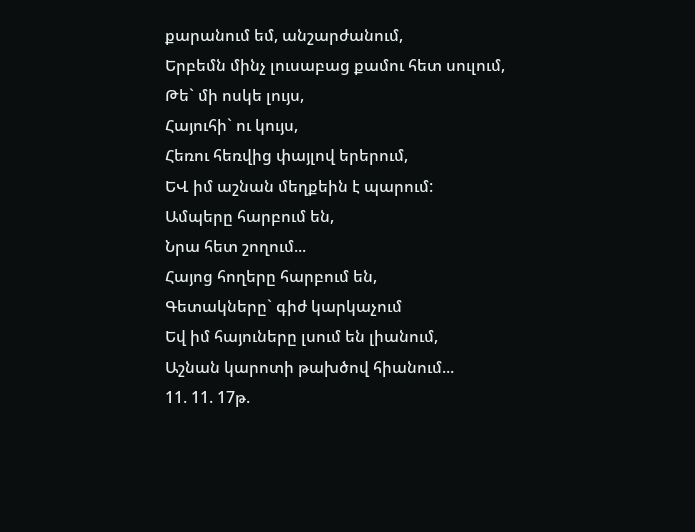քարանում եմ, անշարժանում,
Երբեմն մինչ լուսաբաց քամու հետ սուլում,
Թե` մի ոսկե լույս,
Հայուհի` ու կույս,
Հեռու հեռվից փայլով երերում,
ԵՎ իմ աշնան մեղքեին է պարում:
Ամպերը հարբում են,
Նրա հետ շողում...
Հայոց հողերը հարբում են,
Գետակները` գիժ կարկաչում
Եվ իմ հայուները լսում են լիանում,
Աշնան կարոտի թախծով հիանում...
11. 11. 17թ.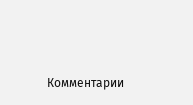Комментарии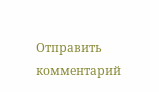Отправить комментарий